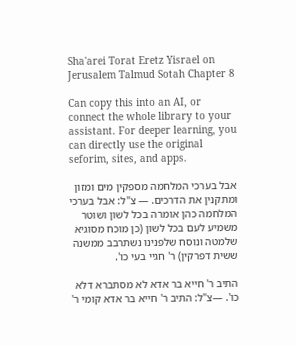Sha'arei Torat Eretz Yisrael on Jerusalem Talmud Sotah Chapter 8

Can copy this into an AI, or connect the whole library to your assistant. For deeper learning, you can directly use the original seforim, sites, and apps.

אבל בערכי המלחמה מספקין מים ומזון ומתקנין את הדרכים. — צ"ל: אבל בערכי המלחמה כהן אומרה בכל לשון ושוטר משמיע לעם בכל לשון (כן מוכח מסוגיא שלמטה ונוסח שלפנינו נשתרבב ממשנה ששית דפרקין) ר' חגיי בעי כו'.

התיב ר' חייא בר אדא לא מסתברא דלא כו'. —צ"ל: התיב ר' חייא בר אדא קומי ר'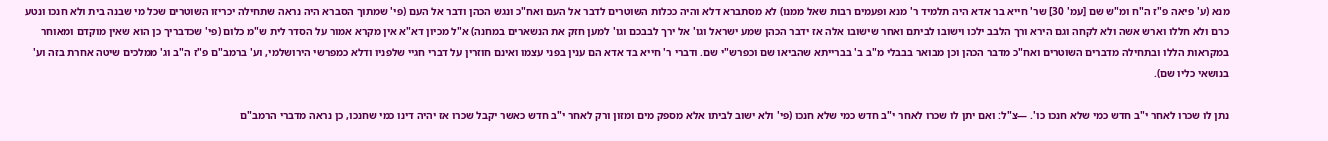מנא (ע' פיאה פ"ז ה"ח ומ"ש שם [עמ' 30] שר' חייא בר אדא היה תלמיד ר' מנא ופעמים רבות שאל ממנו) לא מסתברא דלא והיה ככלות השוטרים לדבר אל העם ואח"כ ונגש הכהן ודבר אל העם (פי' שמתוך הסברא היה נראה שתחילה יכריזו השוטרים שכל מי שבנה בית ולא חנכו ונטע כרם ולא חללו וארש אשה ולא לקחה וגם הירא ורך הלבב ילכו וישובו לביתם ואחר שישובו אלה אז ידבר הכהן שמע ישראל וגו' אל ירך לבבכם וגו' למען חזק את הנשארים במחנה) א"ל מכיון דא"א אין מקרא אמור על הסדר לית ש"מ כלום (פי' שכדבריך כן הוא שאין מוקדם ומאוחר במקראות הללו ובתחילה מדברים השוטרים ואח"כ מדבר הכהן וכן מבואר בבבלי מ"ב ב' בברייתא שהביאו שם וכפרש"י שם. ודברי ר' חייא בד אדא הם ענין בפני עצמו ואינם חוזרין על דברי חגיי שלפניו ודלא כמפרשי הירושלמי, וע' ברמב"ם פ"ז ה"ב וג' ממלכים שיטה אחרת בזה וע' בנושאי כליו שם).

נתן לו שכרו לאחר י"ב חדש כמי שלא חנכו כו'. —צ"ל: ואם יתן לו שכרו לאחר י"ב חדש כמי שלא חנכו (פי' ולא ישוב לביתו אלא מספק מים ומזון ורק לאחר י"ב חדש כאשר יקבל שכרו אז יהיה דינו כמי שחנכו, כן נראה מדברי הרמב"ם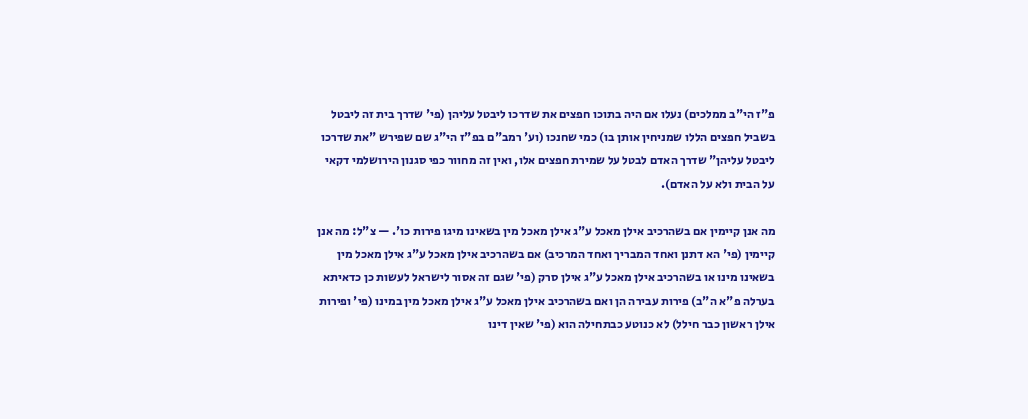פ"ז הי"ב ממלכים) נעלו אם היה בתוכו חפצים את שדרכו ליבטל עליהן (פי' שדרך בית זה ליבטל בשביל חפצים הללו שמניחין אותן בו) כמי שחנכו (וע' רמב"ם בפ"ז הי"ג שם שפירש "את שדרכו ליבטל עליהן" שדרך האדם לבטל על שמירת חפצים אלו, ואין זה מחוור כפי סגנון הירושלמי דקאי על הבית ולא על האדם).

מה אנן קיימין אם בשהרכיב אילן מאכל ע"ג אילן מאכל מין בשאינו מיגו פירות כו'. — צ"ל: מה אנן קיימין (פי' הא דתנן ואחד המבריך ואחד המרכיב) אם בשהרכיב אילן מאכל ע"ג אילן מאכל מין בשאינו מינו או בשהרכיב אילן מאכל ע"ג אילן סרק (פי' שגם זה אסור לישראל לעשות כן כדאיתא בערלה פ"א ה"ב) פירות עבירה הן ואם בשהרכיב אילן מאכל ע"ג אילן מאכל מין במינו (פי' ופירות אילן ראשון כבר חילל) לא כנוטע כבתחילה הוא (פי' שאין דינו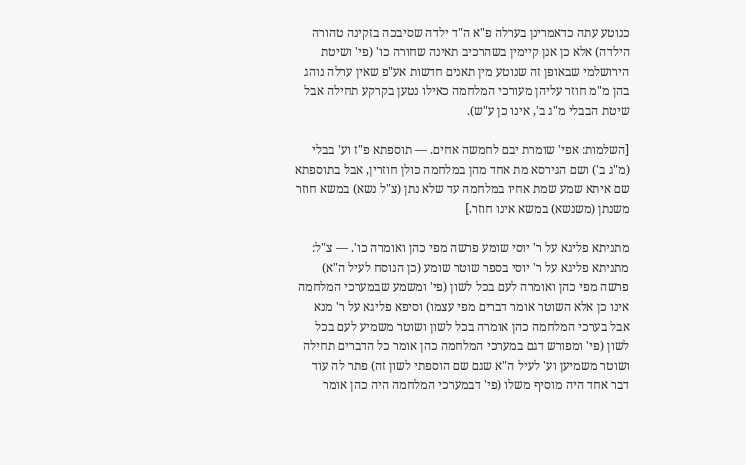כנוטע עתה כדאמרינן בערלה פ"א ה"ד ילדה שסיבכה בזקינה טהורה הילדה) אלא כן אנן קיימין בשהרכיב תאינה שחורה כו' (פי' ושיטת הירושלמי שבאופן זה שנוטע מין תאנים חדשות אע"פ שאין ערלה נוהג בהן מ"מ חוזר עליהן מעורכי המלחמה כאילו נטען בקרקע תחילה אבל שיטת הבבלי מ"ג ב', אינו כן ע"ש).

[השלמות: אפי' שומרת יבם לחמשה אחים. — תוספתא פ"ז וע' בבלי (מ"ג ב') ושם הגירסא מת אחד מהן במלחמה כולן חוזרין, אבל בתוספתא שם איתא שמע שמת אחיו במלחמה עד שלא נתן (צ"ל נשא) במשא חוזר משנתן (משנשא) במשא אינו חוזר.]

מתניתא פליגא על ר' יוסי שומע פרשה מפי כהן ואומרה כו'. — צ"ל: מתניתא פליגא על ר' יוסי בספר שוטר שומע (כן הנוסח לעיל ה"א) פרשה מפי כהן ואומרה לעם בכל לשון (פי' ומשמע שבמערכי המלחמה אינו כן אלא השוטר אומר דברים מפי עצמו) וסיפא פליגא על ר' מנא אבל בערכי המלחמה כהן אומרה בכל לשון ושוטר משמיע לעם בכל לשון (פי' ומפורש דגם במערכי המלחמה כהן אומר כל הדברים תחילה ושוטר משמיען וע' לעיל ה"א שגם שם הוספתי לשון זה) פתר לה עוד דבר אחד היה מוסיף משלו (פי' דבמערכי המלחמה היה כהן אומר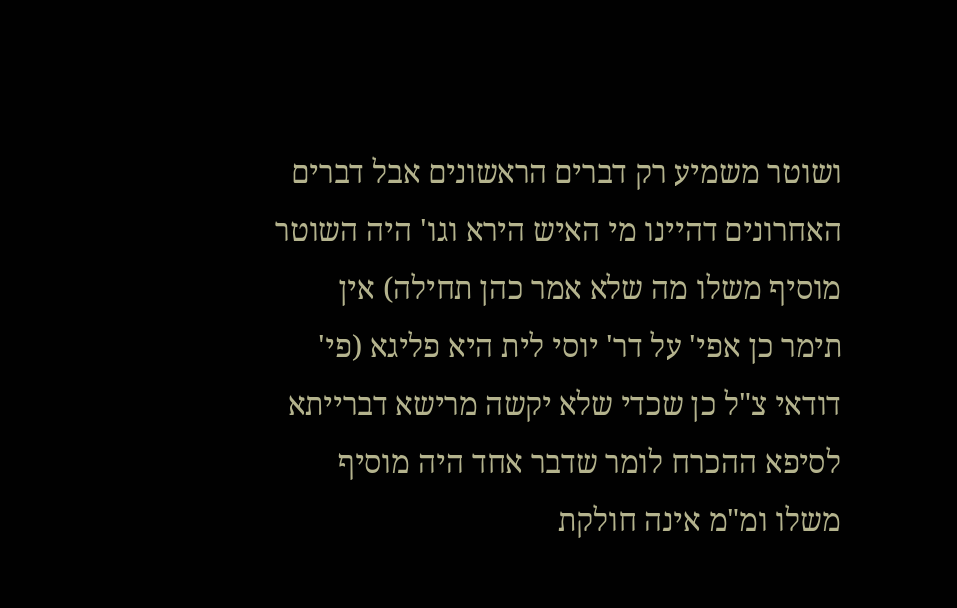ושוטר משמיע רק דברים הראשונים אבל דברים האחרונים דהיינו מי האיש הירא וגו' היה השוטר מוסיף משלו מה שלא אמר כהן תחילה) אין תימר כן אפי' על דר' יוסי לית היא פליגא (פי' דודאי צ"ל כן שכדי שלא יקשה מרישא דברייתא לסיפא ההכרח לומר שדבר אחד היה מוסיף משלו ומ"מ אינה חולקת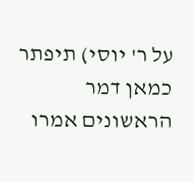על ר' יוסי) תיפתר כמאן דמר הראשונים אמרו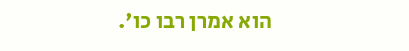הוא אמרן רבו כו'.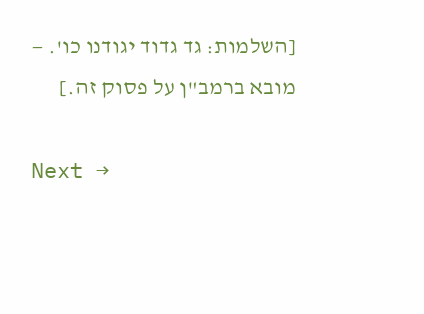[השלמות: גד גדוד יגודנו כו'. — מובא ברמב"ן על פסוק זה.]

Next →